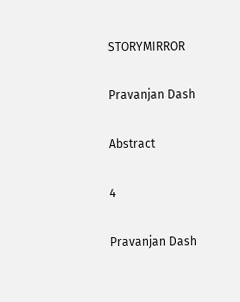STORYMIRROR

Pravanjan Dash

Abstract

4

Pravanjan Dash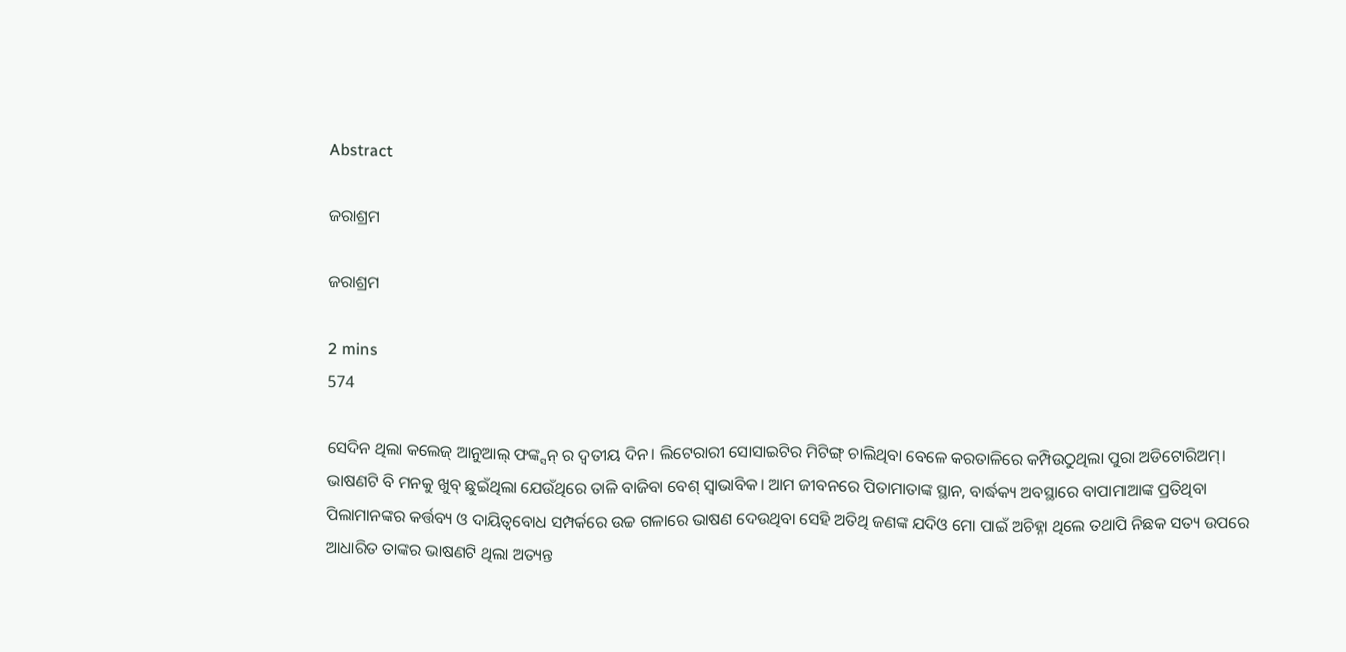Abstract

ଜରାଶ୍ରମ

ଜରାଶ୍ରମ

2 mins
574

ସେଦିନ ଥିଲା କଲେଜ୍ ଆନୁଆଲ୍ ଫଙ୍କ୍ସନ୍ ର ଦ୍ୱତୀୟ ଦିନ। ଲିଟେରାରୀ ସୋସାଇଟିର ମିଟିଙ୍ଗ୍ ଚାଲିଥିବା ବେଳେ କରତାଳିରେ କମ୍ପିଉଠୁଥିଲା ପୁରା ଅଡିଟୋରିଅମ୍। ଭାଷଣଟି ବି ମନକୁ ଖୁବ୍ ଛୁଇଁଥିଲା ଯେଉଁଥିରେ ତାଳି ବାଜିବା ବେଶ୍ ସ୍ୱାଭାବିକ। ଆମ ଜୀବନରେ ପିତାମାତାଙ୍କ ସ୍ଥାନ, ବାର୍ଦ୍ଧକ୍ୟ ଅବସ୍ଥାରେ ବାପାମାଆଙ୍କ ପ୍ରତିଥିବା ପିଲାମାନଙ୍କର କର୍ତ୍ତବ୍ୟ ଓ ଦାୟିତ୍ୱବୋଧ ସମ୍ପର୍କରେ ଉଚ୍ଚ ଗଳାରେ ଭାଷଣ ଦେଉଥିବା ସେହି ଅତିଥି ଜଣଙ୍କ ଯଦିଓ ମୋ ପାଇଁ ଅଚିହ୍ନା ଥିଲେ ତଥାପି ନିଛକ ସତ୍ୟ ଉପରେ ଆଧାରିତ ତାଙ୍କର ଭାଷଣଟି ଥିଲା ଅତ୍ୟନ୍ତ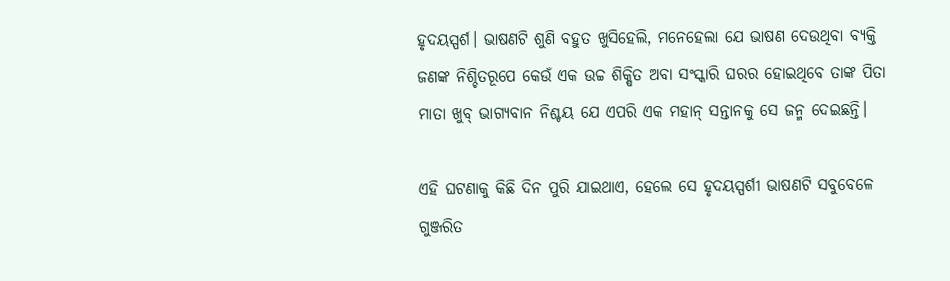ହୃଦୟସ୍ପର୍ଶ। ଭାଷଣଟି ଶୁଣି ବହୁତ ଖୁସିହେଲି, ମନେହେଲା ଯେ ଭାଷଣ ଦେଉଥିବା ବ୍ୟକ୍ତି ଜଣଙ୍କ ନିଶ୍ଚିତରୂପେ କେଉଁ ଏକ ଉଚ୍ଚ ଶିକ୍ଷିତ ଅବା ସଂସ୍କାରି ଘରର ହୋଇଥିବେ ତାଙ୍କ ପିତା ମାତା ଖୁବ୍ ଭାଗ୍ୟବାନ ନିଶ୍ଚୟ ଯେ ଏପରି ଏକ ମହାନ୍ ସନ୍ତାନକୁ ସେ ଜନ୍ମ ଦେଇଛନ୍ତି।

ଏହି ଘଟଣାକୁ କିଛି ଦିନ ପୁରି ଯାଇଥାଏ, ହେଲେ ସେ ହୃଦୟସ୍ପର୍ଶୀ ଭାଷଣଟି ସବୁବେଳେ ଗୁଞ୍ଜରିତ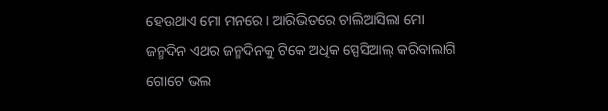ହେଉଥାଏ ମୋ ମନରେ। ଆରିଭିତରେ ଚାଲିଆସିଲା ମୋ ଜନ୍ମଦିନ ଏଥର ଜନ୍ମଦିନକୁ ଟିକେ ଅଧିକ ସ୍ପେସିଆଲ୍ କରିବାଲାଗି ଗୋଟେ ଭଲ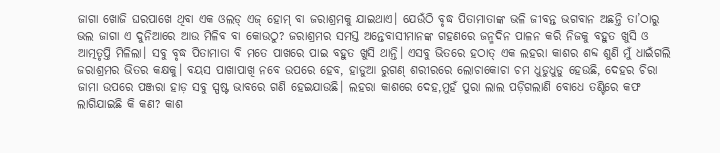ଜାଗା ଖୋଜି ଘରପାଖେ ଥିବା ଏକ ଓଲଡ୍ ଏଜ୍ ହୋମ୍ ବା ଜରାଶ୍ରମକୁ ଯାଇଥାଏ। ଯେଉଁଠି ବୃଦ୍ଧ ପିତାମାତାଙ୍କ ଭଳି ଜୀବନ୍ତ ଭଗବାନ ଅଛନ୍ତି ତା’ଠାରୁ ଭଲ ଜାଗା ଏ ଦୁନିଆରେ ଆଉ ମିଳିବ ବା କୋଉଠୁ? ଜରାଶ୍ରମର ସମସ୍ତ ଅନ୍ତେବାସୀମାନଙ୍କ ଗହଣରେ ଜନ୍ମଦିନ ପାଳନ କରି ନିଜକୁ ବହୁତ ଖୁସି ଓ ଆତ୍ମତୃପ୍ତି ମିଳିଲା। ସବୁ ବୃଦ୍ଧ ପିତାମାତା ବି ମତେ ପାଖରେ ପାଇ ବହୁତ ଖୁସି ଥାନ୍ତି। ଏସବୁ ଭିତରେ ହଠାତ୍ ଏକ ଲହରା କାଶର ଶବ୍ଦ ଶୁଣି ମୁଁ ଧାଇଁଗଲି ଜରାଶ୍ରମର ଭିତର କକ୍ଷକୁ। ବୟସ ପାଖାପାଖି ନବେ ଉପରେ ହେବ, ହାଡୁଆ ରୁଗଣ୍ ଶରୀରରେ ଲୋଚାକୋଚା ଚମ ଧୁଡୁଧୁଡୁ ହେଉଛି, ଦେହର ଚିରା ଜାମା ଉପରେ ପଞ୍ଜରା ହାଡ଼ ସବୁ ସ୍ପଷ୍ଟ ଭାବରେ ଗଣି ହେଇଯାଉଛି। ଲହରା କାଶରେ ଦେହ,ମୁହଁ ପୁରା ଲାଲ ପଡ଼ିଗଲାଣି ବୋଧେ ତଣ୍ଟିରେ କଫ ଲାଗିଯାଇଛି କି କଣ? କାଶ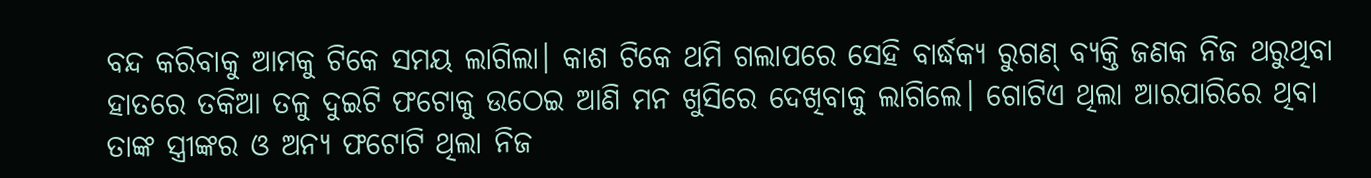ବନ୍ଦ କରିବାକୁ ଆମକୁ ଟିକେ ସମୟ ଲାଗିଲା। କାଶ ଟିକେ ଥମି ଗଲାପରେ ସେହି ବାର୍ଦ୍ଧକ୍ୟ ରୁଗଣ୍ ବ୍ୟକ୍ତି ଜଣକ ନିଜ ଥରୁଥିବା ହାତରେ ତକିଆ ତଳୁ ଦୁଇଟି ଫଟୋକୁ ଉଠେଇ ଆଣି ମନ ଖୁସିରେ ଦେଖିବାକୁ ଲାଗିଲେ। ଗୋଟିଏ ଥିଲା ଆରପାରିରେ ଥିବା ତାଙ୍କ ସ୍ତ୍ରୀଙ୍କର ଓ ଅନ୍ୟ ଫଟୋଟି ଥିଲା ନିଜ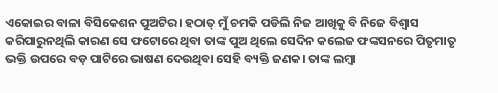ଏକୋଇର ବାଳା ବିସିକେଶନ ପୁଅଟିର। ହଠାତ୍ ମୁଁ ଚମକି ପଡିଲି ନିଜ ଆଖିକୁ ବି ନିଜେ ବିଶ୍ୱାସ କରିପାରୁନଥିଲି କାରଣ ସେ ଫଟୋରେ ଥିବା ତାଙ୍କ ପୁଅ ଥିଲେ ସେଦିନ କଲେଜ ଫଙ୍କସନରେ ପିତୃମାତୃ ଭକ୍ତି ଉପରେ ବଡ଼ ପାଟିରେ ଭାଷଣ ଦେଉଥିବା ସେହି ବ୍ୟକ୍ତି ଜଣକ। ତାଙ୍କ ଲମ୍ବା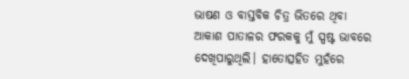ଭାଷଣ ଓ ବାସ୍ତବିକ ଚିତ୍ର ଭିତରେ ଥିବା ଆକାଶ ପାତାଳର ଫରକକୁ ମୁଁ ସ୍ପଷ୍ଟ ଭାବରେ ଦେଖିପାରୁଥିଲି। ହାତୋତ୍ସହିତ ମୁହଁରେ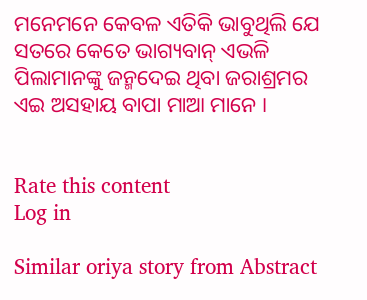ମନେମନେ କେବଳ ଏତିକି ଭାବୁଥିଲି ଯେ ସତରେ କେତେ ଭାଗ୍ୟବାନ୍ ଏଭଳି ପିଲାମାନଙ୍କୁ ଜନ୍ମଦେଇ ଥିବା ଜରାଶ୍ରମର ଏଇ ଅସହାୟ ବାପା ମାଆ ମାନେ ।


Rate this content
Log in

Similar oriya story from Abstract